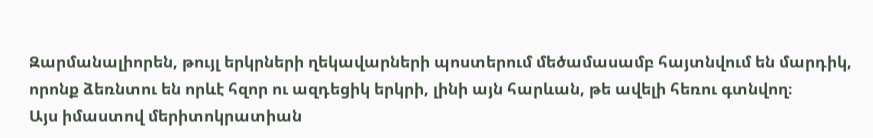Զարմանալիորեն, թույլ երկրների ղեկավարների պոստերում մեծամասամբ հայտնվում են մարդիկ, որոնք ձեռնտու են որևէ հզոր ու ազդեցիկ երկրի, լինի այն հարևան, թե ավելի հեռու գտնվող։
Այս իմաստով մերիտոկրատիան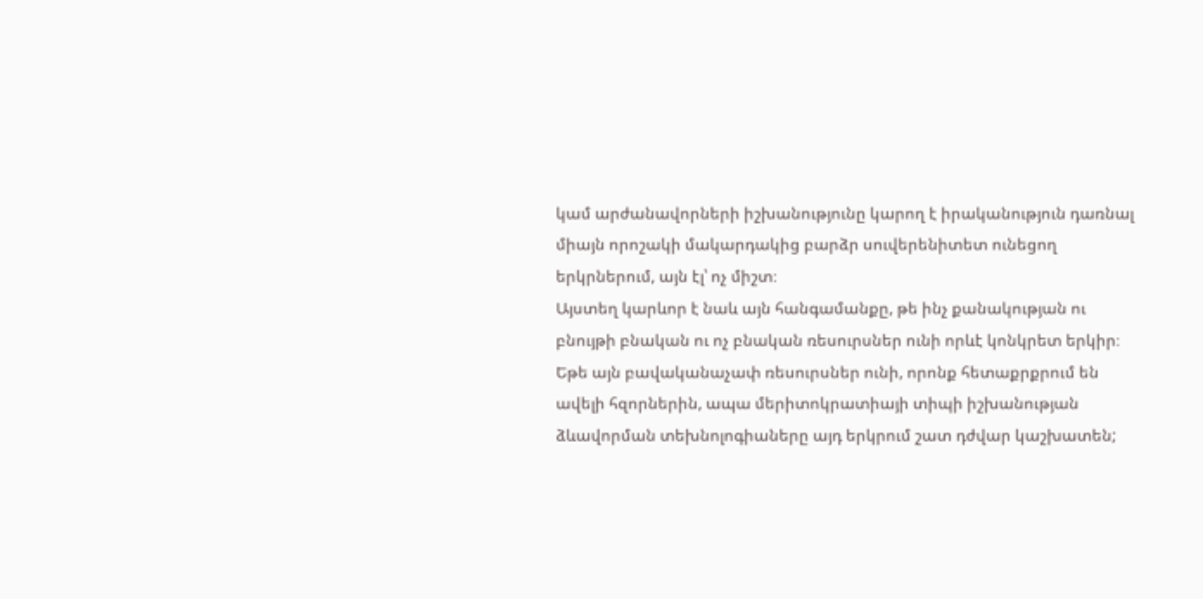կամ արժանավորների իշխանությունը կարող է իրականություն դառնալ միայն որոշակի մակարդակից բարձր սուվերենիտետ ունեցող երկրներում, այն էլ՝ ոչ միշտ։
Այստեղ կարևոր է նաև այն հանգամանքը, թե ինչ քանակության ու բնույթի բնական ու ոչ բնական ռեսուրսներ ունի որևէ կոնկրետ երկիր։
Եթե այն բավականաչափ ռեսուրսներ ունի, որոնք հետաքրքրում են ավելի հզորներին, ապա մերիտոկրատիայի տիպի իշխանության ձևավորման տեխնոլոգիաները այդ երկրում շատ դժվար կաշխատեն;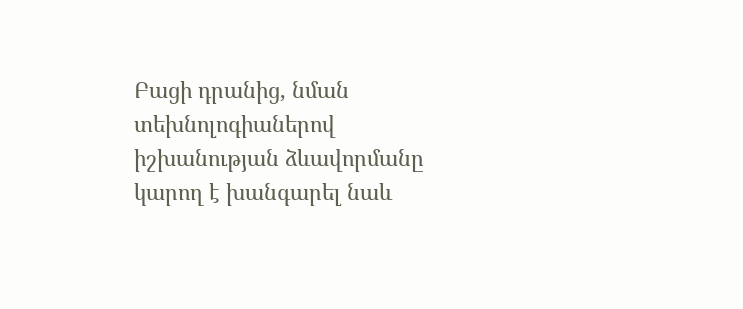Բացի դրանից, նման տեխնոլոգիաներով իշխանության ձևավորմանը կարող է խանգարել նաև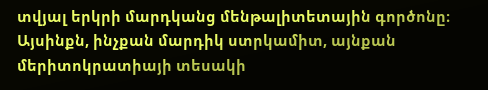տվյալ երկրի մարդկանց մենթալիտետային գործոնը։
Այսինքն, ինչքան մարդիկ ստրկամիտ, այնքան մերիտոկրատիայի տեսակի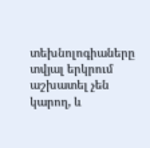տեխնոլոգիաները տվյալ երկրում աշխատել չեն կարող, և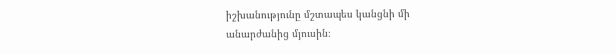իշխանությունը մշտապես կանցնի մի անարժանից մյուսին։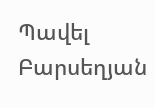Պավել Բարսեղյան